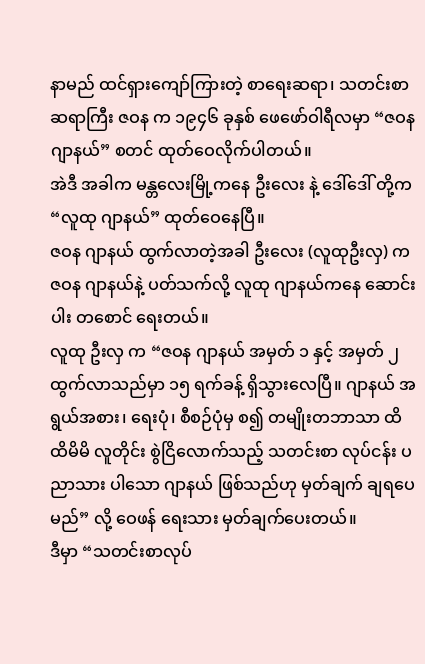နာမည် ထင်ရှားကျော်ကြားတဲ့ စာရေးဆရာ၊ သတင်းစာဆရာကြီး ဇဝန က ၁၉၄၆ ခုနှစ် ဖေဖော်ဝါရီလမှာ “ဇဝန ဂျာနယ်” စတင် ထုတ်ဝေလိုက်ပါတယ်။
အဲဒီ အခါက မန္တလေးမြို့ကနေ ဦးလေး နဲ့ ဒေါ်ဒေါ် တို့က “လူထု ဂျာနယ်” ထုတ်ဝေနေပြီ။
ဇဝန ဂျာနယ် ထွက်လာတဲ့အခါ ဦးလေး (လူထုဦးလှ) က ဇဝန ဂျာနယ်နဲ့ ပတ်သက်လို့ လူထု ဂျာနယ်ကနေ ဆောင်းပါး တစောင် ရေးတယ်။
လူထု ဦးလှ က “ဇဝန ဂျာနယ် အမှတ် ၁ နှင့် အမှတ် ၂ ထွက်လာသည်မှာ ၁၅ ရက်ခန့် ရှိသွားလေပြီ။ ဂျာနယ် အရွယ်အစား၊ ရေးပုံ၊ စီစဉ်ပုံမှ စ၍ တမျိုးတဘာသာ ထိထိမိမိ လူတိုင်း စွဲငြိလောက်သည့် သတင်းစာ လုပ်ငန်း ပညာသား ပါသော ဂျာနယ် ဖြစ်သည်ဟု မှတ်ချက် ချရပေမည်” လို့ ဝေဖန် ရေးသား မှတ်ချက်ပေးတယ်။
ဒီမှာ “သတင်းစာလုပ်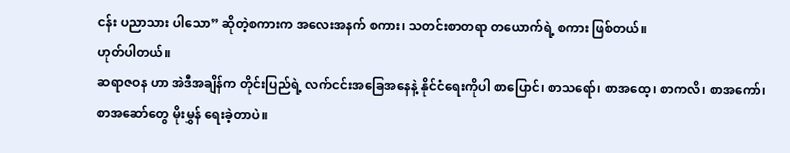ငန်း ပညာသား ပါသော” ဆိုတဲ့စကားက အလေးအနက် စကား၊ သတင်းစာတရာ တယောက်ရဲ့ စကား ဖြစ်တယ်။
ဟုတ်ပါတယ်။
ဆရာဇဝန ဟာ အဲဒီအချိန်က တိုင်းပြည်ရဲ့ လက်ငင်းအခြေအနေနဲ့ နိုင်ငံရေးကိုပါ စာပြောင်၊ စာသရော်၊ စာအထေ့၊ စာကလိ၊ စာအကော်၊ စာအဆော်တွေ မိုးမွှန် ရေးခဲ့တာပဲ။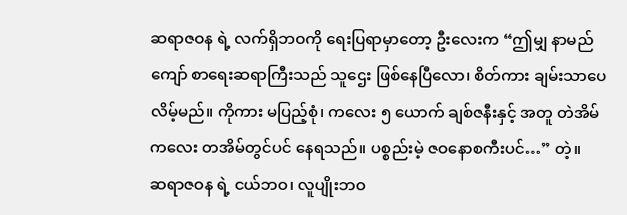ဆရာဇဝန ရဲ့ လက်ရှိဘဝကို ရေးပြရာမှာတော့ ဦးလေးက “ဤမျှ နာမည်ကျော် စာရေးဆရာကြီးသည် သူဌေး ဖြစ်နေပြီလော၊ စိတ်ကား ချမ်းသာပေလိမ့်မည်။ ကိုကား မပြည့်စုံ၊ ကလေး ၅ ယောက် ချစ်ဇနီးနှင့် အတူ တဲအိမ်ကလေး တအိမ်တွင်ပင် နေရသည်။ ပစ္စည်းမဲ့ ဇဝနောစကီးပင်…” တဲ့။
ဆရာဇဝန ရဲ့ ငယ်ဘဝ၊ လူပျိုးဘဝ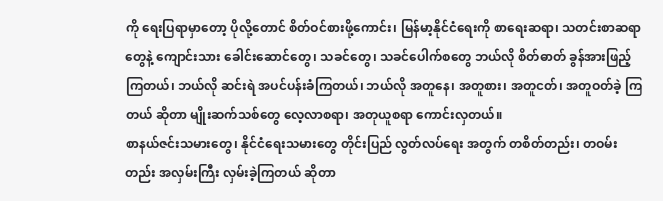ကို ရေးပြရာမှာတော့ ပိုလို့တောင် စိတ်ဝင်စားဖို့ကောင်း၊ မြန်မာ့နိုင်ငံရေးကို စာရေးဆရာ၊ သတင်းစာဆရာတွေနဲ့ ကျောင်းသား ခေါင်းဆောင်တွေ၊ သခင်တွေ၊ သခင်ပေါက်စတွေ ဘယ်လို စိတ်ဓာတ် ခွန်အားဖြည့်ကြတယ်၊ ဘယ်လို ဆင်းရဲ အပင်ပန်းခံကြတယ်၊ ဘယ်လို အတူနေ၊ အတူစား၊ အတူငတ်၊ အတူဝတ်ခဲ့ ကြတယ် ဆိုတာ မျိုးဆက်သစ်တွေ လေ့လာစရာ၊ အတုယူစရာ ကောင်းလှတယ်။
စာနယ်ဇင်းသမားတွေ၊ နိုင်ငံရေးသမားတွေ တိုင်းပြည် လွတ်လပ်ရေး အတွက် တစိတ်တည်း၊ တဝမ်းတည်း အလှမ်းကြီး လှမ်းခဲ့ကြတယ် ဆိုတာ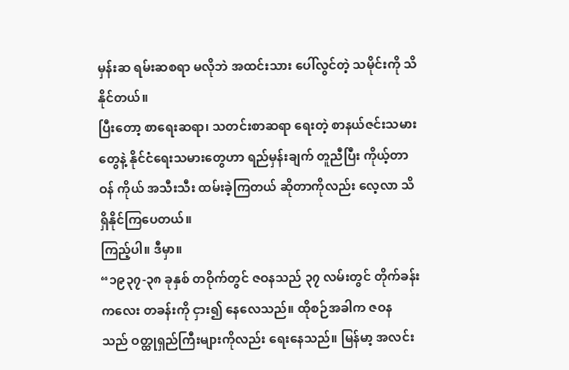မှန်းဆ ရမ်းဆစရာ မလိုဘဲ အထင်းသား ပေါ်လွင်တဲ့ သမိုင်းကို သိနိုင်တယ်။
ပြီးတော့ စာရေးဆရာ၊ သတင်းစာဆရာ ရေးတဲ့ စာနယ်ဇင်းသမားတွေနဲ့ နိုင်ငံရေးသမားတွေဟာ ရည်မှန်းချက် တူညီပြီး ကိုယ့်တာဝန် ကိုယ် အသီးသီး ထမ်းခဲ့ကြတယ် ဆိုတာကိုလည်း လေ့လာ သိရှိနိုင်ကြပေတယ်။
ကြည့်ပါ။ ဒီမှာ။
“၁၉၃၇-၃၈ ခုနှစ် တဝိုက်တွင် ဇဝနသည် ၃၇ လမ်းတွင် တိုက်ခန်းကလေး တခန်းကို ငှား၍ နေလေသည်။ ထိုစဉ်အခါက ဇဝန သည် ဝတ္ထုရှည်ကြီးများကိုလည်း ရေးနေသည်။ မြန်မာ့ အလင်း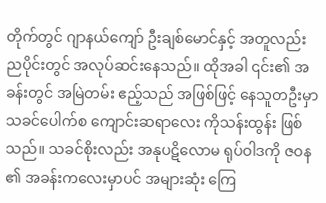တိုက်တွင် ဂျာနယ်ကျော် ဦးချစ်မောင်နှင့် အတူလည်း ညပိုင်းတွင် အလုပ်ဆင်းနေသည်။ ထိုအခါ ၎င်း၏ အခန်းတွင် အမြဲတမ်း ဧည့်သည် အဖြစ်ဖြင့် နေသူတဦးမှာ သခင်ပေါက်စ ကျောင်းဆရာလေး ကိုသန်းထွန်း ဖြစ်သည်။ သခင်စိုးလည်း အနုပဋိလောမ ရုပ်ဝါဒကို ဇဝန ၏ အခန်းကလေးမှာပင် အများဆုံး ကြေ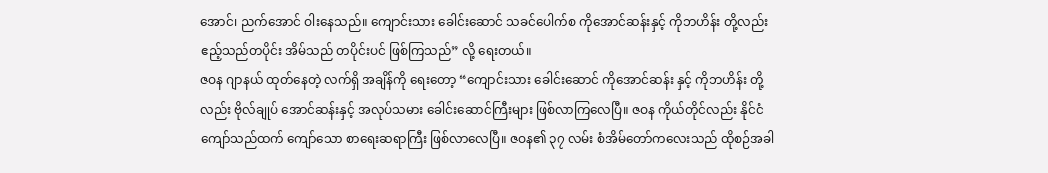အောင်၊ ညက်အောင် ဝါးနေသည်။ ကျောင်းသား ခေါင်းဆောင် သခင်ပေါက်စ ကိုအောင်ဆန်းနှင့် ကိုဘဟိန်း တို့လည်း ဧည့်သည်တပိုင်း အိမ်သည် တပိုင်းပင် ဖြစ်ကြသည်” လို့ ရေးတယ်။
ဇဝန ဂျာနယ် ထုတ်နေတဲ့ လက်ရှိ အချိန်ကို ရေးတော့ “ကျောင်းသား ခေါင်းဆောင် ကိုအောင်ဆန်း နှင့် ကိုဘဟိန်း တို့လည်း ဗိုလ်ချုပ် အောင်ဆန်းနှင့် အလုပ်သမား ခေါင်းဆောင်ကြီးများ ဖြစ်လာကြလေပြီ။ ဇဝန ကိုယ်တိုင်လည်း နိုင်ငံ ကျော်သည်ထက် ကျော်သော စာရေးဆရာကြီး ဖြစ်လာလေပြီ။ ဇဝန၏ ၃၇ လမ်း စံအိမ်တော်ကလေးသည် ထိုစဉ်အခါ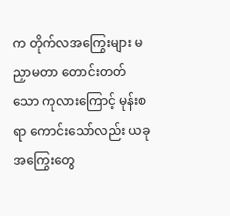က တိုက်လအကြွေးများ မညှာမတာ တောင်းတတ်သော ကုလားကြောင့် မုန်းစရာ ကောင်းသော်လည်း ယခု အကြွေးတွေ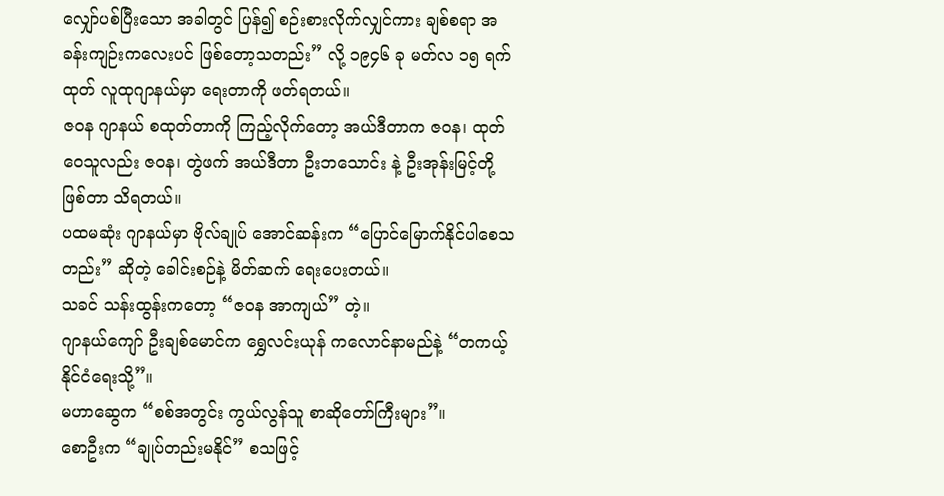လျှော်ပစ်ပြီးသော အခါတွင် ပြန်၍ စဉ်းစားလိုက်လျှင်ကား ချစ်စရာ အခန်းကျဉ်းကလေးပင် ဖြစ်တော့သတည်း” လို့ ၁၉၄၆ ခု မတ်လ ၁၅ ရက်ထုတ် လူထုဂျာနယ်မှာ ရေးတာကို ဖတ်ရတယ်။
ဇဝန ဂျာနယ် စထုတ်တာကို ကြည့်လိုက်တော့ အယ်ဒီတာက ဇဝန၊ ထုတ်ဝေသူလည်း ဇဝန၊ တွဲဖက် အယ်ဒီတာ ဦးဘသောင်း နဲ့ ဦးအုန်းမြင့်တို့ ဖြစ်တာ သိရတယ်။
ပထမဆုံး ဂျာနယ်မှာ ဗိုလ်ချုပ် အောင်ဆန်းက “ပြောင်မြောက်နိုင်ပါစေသတည်း” ဆိုတဲ့ ခေါင်းစဉ်နဲ့ မိတ်ဆက် ရေးပေးတယ်။
သခင် သန်းထွန်းကတော့ “ဇဝန အာကျယ်” တဲ့။
ဂျာနယ်ကျော် ဦးချစ်မောင်က ရွှေလင်းယုန် ကလောင်နာမည်နဲ့ “တကယ့်နိုင်ငံရေးသို့”။
မဟာဆွေက “စစ်အတွင်း ကွယ်လွန်သူ စာဆိုတော်ကြီးများ”။
စောဦးက “ချုပ်တည်းမနိုင်” စသဖြင့်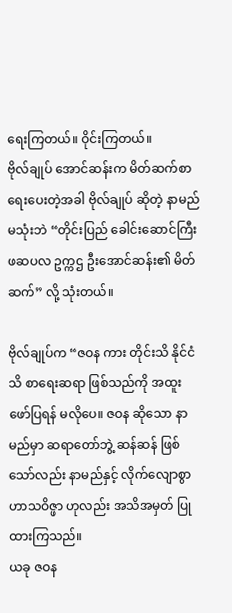ရေးကြတယ်။ ဝိုင်းကြတယ်။
ဗိုလ်ချုပ် အောင်ဆန်းက မိတ်ဆက်စာ ရေးပေးတဲ့အခါ ဗိုလ်ချုပ် ဆိုတဲ့ နာမည် မသုံးဘဲ “တိုင်းပြည် ခေါင်းဆောင်ကြီး ဖဆပလ ဥက္ကဌ ဦးအောင်ဆန်း၏ မိတ်ဆက်” လို့ သုံးတယ်။

ဗိုလ်ချုပ်က “ဇဝန ကား တိုင်းသိ နိုင်ငံသိ စာရေးဆရာ ဖြစ်သည်ကို အထူး ဖော်ပြရန် မလိုပေ။ ဇဝန ဆိုသော နာမည်မှာ ဆရာတော်ဘွဲ့ ဆန်ဆန် ဖြစ်သော်လည်း နာမည်နှင့် လိုက်လျောစွာ ဟာသဝိဇ္ဖာ ဟုလည်း အသိအမှတ် ပြုထားကြသည်။
ယခု ဇဝန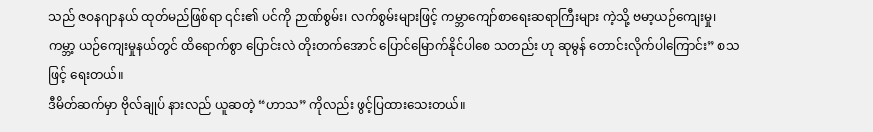သည် ဇဝနဂျာနယ် ထုတ်မည်ဖြစ်ရာ ၎င်း၏ ပင်ကို ဉာဏ်စွမ်း၊ လက်စွမ်းများဖြင့် ကမ္ဘာကျော်စာရေးဆရာကြီးများ ကဲ့သို့ ဗမာ့ယဉ်ကျေးမှု၊ ကမ္ဘာ့ ယဉ်ကျေးမှုနယ်တွင် ထိရောက်စွာ ပြောင်းလဲ တိုးတက်အောင် ပြောင်မြောက်နိုင်ပါစေ သတည်း ဟု ဆုမွန် တောင်းလိုက်ပါကြောင်း” စသဖြင့် ရေးတယ်။
ဒီမိတ်ဆက်မှာ ဗိုလ်ချုပ် နားလည် ယူဆတဲ့ “ဟာသ” ကိုလည်း ဖွင့်ပြထားသေးတယ်။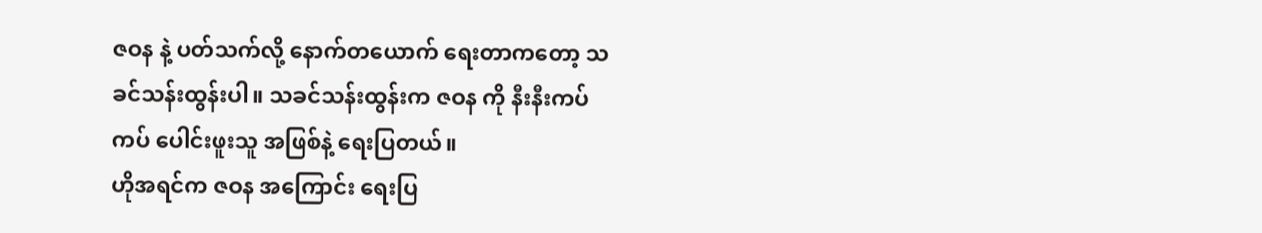ဇဝန နဲ့ ပတ်သက်လို့ နောက်တယောက် ရေးတာကတော့ သခင်သန်းထွန်းပါ။ သခင်သန်းထွန်းက ဇဝန ကို နီးနီးကပ်ကပ် ပေါင်းဖူးသူ အဖြစ်နဲ့ ရေးပြတယ်။
ဟိုအရင်က ဇဝန အကြောင်း ရေးပြ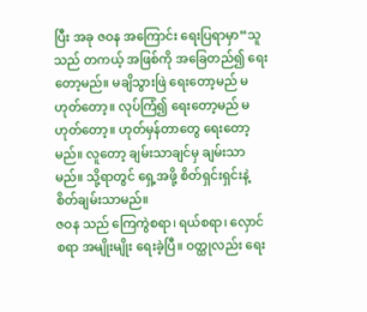ပြီး အခု ဇဝန အကြောင်း ရေးပြရာမှာ“သူသည် တကယ့် အဖြစ်ကို အခြေတည်၍ ရေးတော့မည်။ မချိသွားဖြဲ ရေးတော့မည် မဟုတ်တော့။ လုပ်ကြံ၍ ရေးတော့မည် မဟုတ်တော့။ ဟုတ်မှန်တာတွေ ရေးတော့မည်။ လူတော့ ချမ်းသာချင်မှ ချမ်းသာမည်။ သို့ရာတွင် ရှေ့အဖို့ စိတ်ရှင်းရှင်းနဲ့ စိတ်ချမ်းသာမည်။
ဇဝန သည် ကြေကွဲစရာ၊ ရယ်စရာ၊ လှောင်စရာ အမျိုးမျိုး ရေးခဲ့ပြီ။ ဝတ္ထုလည်း ရေး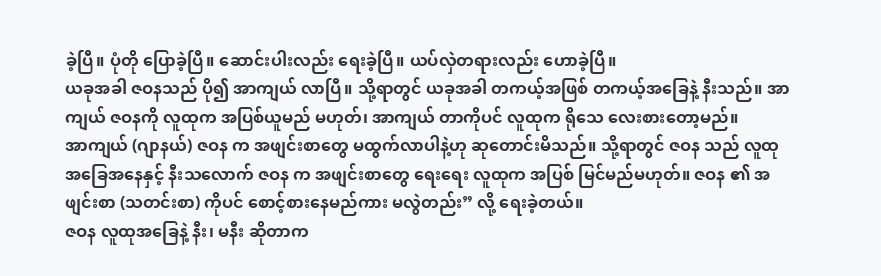ခဲ့ပြီ။ ပုံတို ပြောခဲ့ပြီ။ ဆောင်းပါးလည်း ရေးခဲ့ပြီ။ ယပ်လှဲတရားလည်း ဟောခဲ့ပြီ။
ယခုအခါ ဇဝနသည် ပို၍ အာကျယ် လာပြီ။ သို့ရာတွင် ယခုအခါ တကယ့်အဖြစ် တကယ့်အခြေနဲ့ နီးသည်။ အာကျယ် ဇဝနကို လူထုက အပြစ်ယူမည် မဟုတ်၊ အာကျယ် တာကိုပင် လူထုက ရိုသေ လေးစားတော့မည်။
အာကျယ် (ဂျာနယ်) ဇဝန က အဖျင်းစာတွေ မထွက်လာပါနဲ့ဟု ဆုတောင်းမိသည်။ သို့ရာတွင် ဇဝန သည် လူထု အခြေအနေနှင့် နီးသလောက် ဇဝန က အဖျင်းစာတွေ ရေးရေး လူထုက အပြစ် မြင်မည်မဟုတ်။ ဇဝန ၏ အဖျင်းစာ (သတင်းစာ) ကိုပင် စောင့်စားနေမည်ကား မလွဲတည်း” လို့ ရေးခဲ့တယ်။
ဇဝန လူထုအခြေနဲ့ နီး၊ မနီး ဆိုတာက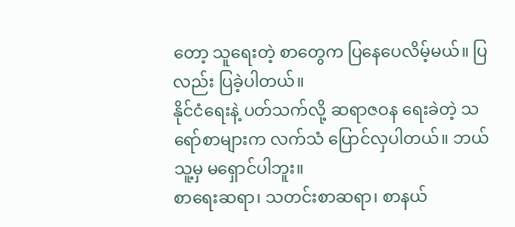တော့ သူရေးတဲ့ စာတွေက ပြနေပေလိမ့်မယ်။ ပြလည်း ပြခဲ့ပါတယ်။
နိုင်ငံရေးနဲ့ ပတ်သက်လို့ ဆရာဇဝန ရေးခဲတဲ့ သရော်စာများက လက်သံ ပြောင်လှပါတယ်။ ဘယ်သူ့မှ မရှောင်ပါဘူး။
စာရေးဆရာ၊ သတင်းစာဆရာ၊ စာနယ်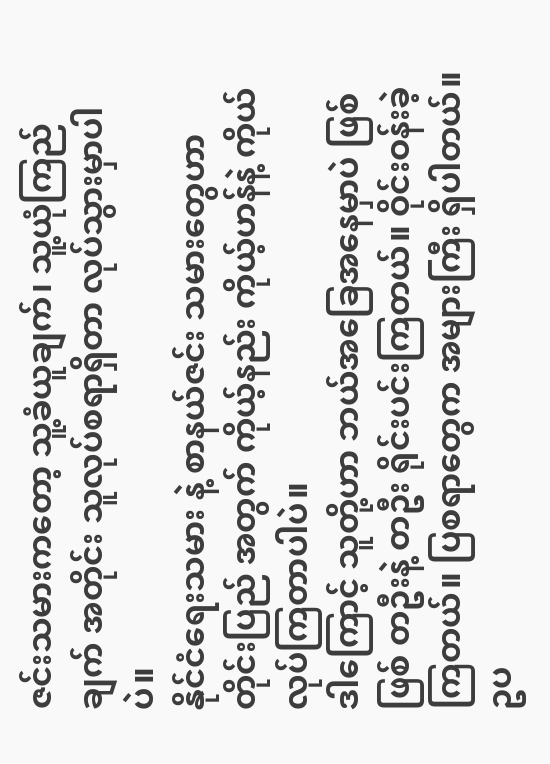ဇင်းသမားကတော့ သူ့ခံယူချက်၊ သူ့ယုံကြည်ချက် အတိုင်း သူလုပ်စရာရှိတာ လုပ်သွားမှာပါပဲ။
နိုင်ငံရေးသမား နဲ့ စာနယ်ဇင်း သမားတွေဟာ တိုင်းပြည် အတွက် ကိုယ့်နည်း ကိုယ့်ဟန်နဲ့ ကိုယ်လုပ်ကြတာပါပဲ။
ဒါကြောင့် သူတို့ဟာ ဘယ်အခြေအနေမှာပဲ ဖြစ်ဖြစ် တဦးနဲ့ တဦး ရိုင်းပင်းကြတယ်။ ဝိုင်းဝန်းခဲ့ကြတယ်။ ပြစရာတွေက အများကြီး ရှိပါတယ်။
ဥပ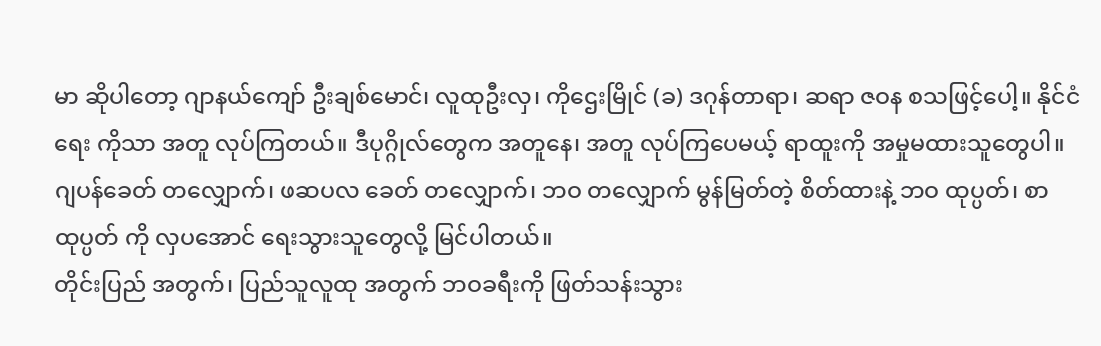မာ ဆိုပါတော့ ဂျာနယ်ကျော် ဦးချစ်မောင်၊ လူထုဦးလှ၊ ကိုဌေးမြိုင် (ခ) ဒဂုန်တာရာ၊ ဆရာ ဇဝန စသဖြင့်ပေါ့။ နိုင်ငံရေး ကိုသာ အတူ လုပ်ကြတယ်။ ဒီပုဂ္ဂိုလ်တွေက အတူနေ၊ အတူ လုပ်ကြပေမယ့် ရာထူးကို အမှုမထားသူတွေပါ။
ဂျပန်ခေတ် တလျှောက်၊ ဖဆပလ ခေတ် တလျှောက်၊ ဘဝ တလျှောက် မွန်မြတ်တဲ့ စိတ်ထားနဲ့ ဘဝ ထုပ္ပတ်၊ စာထုပ္ပတ် ကို လှပအောင် ရေးသွားသူတွေလို့ မြင်ပါတယ်။
တိုင်းပြည် အတွက်၊ ပြည်သူလူထု အတွက် ဘဝခရီးကို ဖြတ်သန်းသွား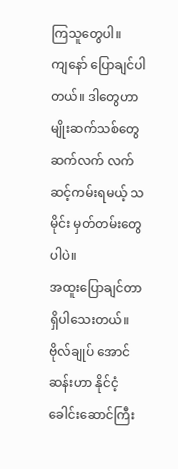ကြသူတွေပါ။
ကျနော် ပြောချင်ပါတယ်။ ဒါတွေဟာ မျိုးဆက်သစ်တွေ ဆက်လက် လက်ဆင့်ကမ်းရမယ့် သမိုင်း မှတ်တမ်းတွေပါပဲ။
အထူးပြောချင်တာ ရှိပါသေးတယ်။
ဗိုလ်ချုပ် အောင်ဆန်းဟာ နိုင်ငံ့ ခေါင်းဆောင်ကြီး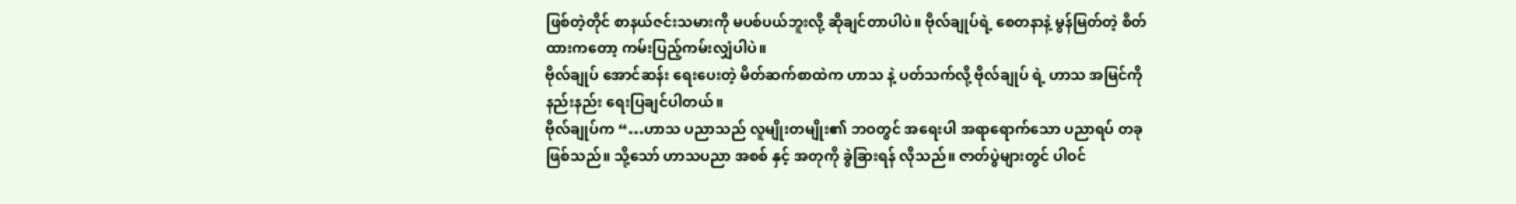ဖြစ်တဲ့တိုင် စာနယ်ဇင်းသမားကို မပစ်ပယ်ဘူးလို့ ဆိုချင်တာပါပဲ။ ဗိုလ်ချုပ်ရဲ့ စေတနာနဲ့ မွန်မြတ်တဲ့ စိတ်ထားကတော့ ကမ်းပြည့်ကမ်းလျှံပါပဲ။
ဗိုလ်ချုပ် အောင်ဆန်း ရေးပေးတဲ့ မိတ်ဆက်စာထဲက ဟာသ နဲ့ ပတ်သက်လို့ ဗိုလ်ချုပ် ရဲ့ ဟာသ အမြင်ကို နည်းနည်း ရေးပြချင်ပါတယ်။
ဗိုလ်ချုပ်က “…ဟာသ ပညာသည် လူမျိုးတမျိုး၏ ဘဝတွင် အရေးပါ အရာရောက်သော ပညာရပ် တခုဖြစ်သည်။ သို့သော် ဟာသပညာ အစစ် နှင့် အတုကို ခွဲခြားရန် လိုသည်။ ဇာတ်ပွဲများတွင် ပါဝင်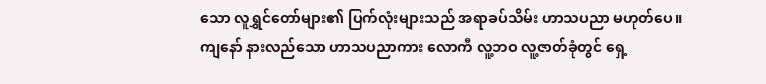သော လူရွှင်တော်များ၏ ပြက်လုံးများသည် အရာခပ်သိမ်း ဟာသပညာ မဟုတ်ပေ။
ကျနော် နားလည်သော ဟာသပညာကား လောကီ လူ့ဘဝ လူ့ဇာတ်ခုံတွင် ရှေ့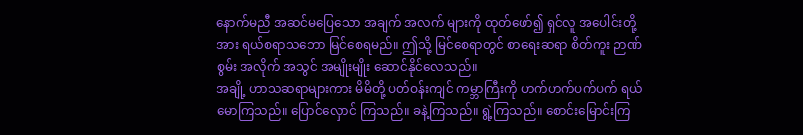နောက်မညီ အဆင်မပြေသော အချက် အလက် များကို ထုတ်ဖော်၍ ရှင်လူ အပေါင်းတို့အား ရယ်စရာသဘော မြင်စေရမည်။ ဤသို့ မြင်စေရာတွင် စာရေးဆရာ စိတ်ကူး ဉာဏ်စွမ်း အလိုက် အသွင် အမျိုးမျိုး ဆောင်နိုင်လေသည်။
အချို့ ဟာသဆရာများကား မိမိတို့ ပတ်ဝန်းကျင် ကမ္ဘာကြီးကို ဟက်ဟက်ပက်ပက် ရယ်မောကြသည်။ ပြောင်လှောင် ကြသည်။ ခနဲ့ကြသည်။ ရွဲ့ကြသည်။ စောင်းမြောင်းကြ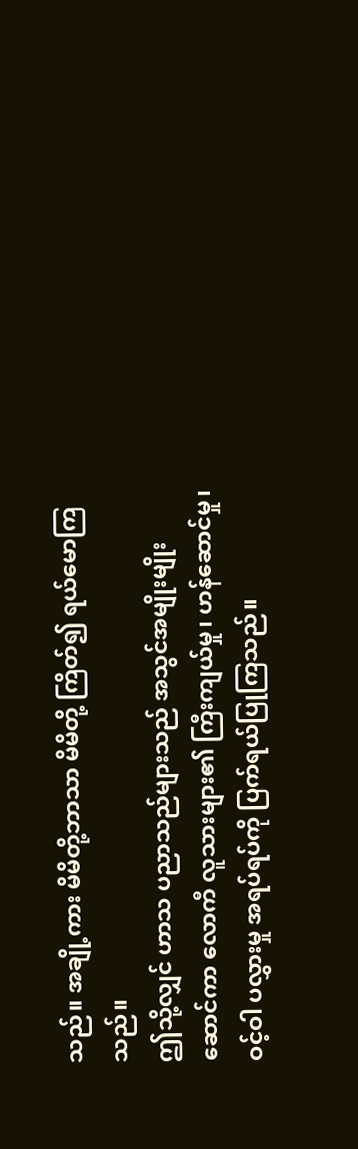သည်။ အချို့ကား မိမိတို့ဘာသာ မိမိတို့ ကြိတ်၍ ရယ်မောကြသည်။
ဤသို့လျှင် ဟာသ ပညာသည်များသည် အသွင်အမျိုးမျိုး ဆောင်ကာ လောကီ လူသားများ၏ ကြီးကျယ်မှု၊ ဟန်ဆောင်မှု၊ ဝင့်ဝါ ပလွှားမှု အရပ်ရပ်ကို ပြက်ရယ်ပြုကြသည်။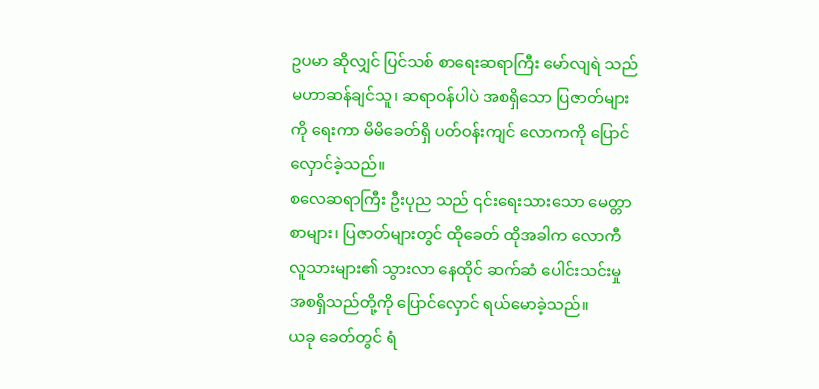ဥပမာ ဆိုလျှင် ပြင်သစ် စာရေးဆရာကြီး မော်လျရဲ သည် မဟာဆန်ချင်သူ၊ ဆရာဝန်ပါပဲ အစရှိသော ပြဇာတ်များကို ရေးကာ မိမိခေတ်ရှိ ပတ်ဝန်းကျင် လောကကို ပြောင်လှောင်ခဲ့သည်။
စလေဆရာကြီး ဦးပုည သည် ၎င်းရေးသားသော မေတ္တာစာများ၊ ပြဇာတ်များတွင် ထိုခေတ် ထိုအခါက လောကီ လူသားများ၏ သွားလာ နေထိုင် ဆက်ဆံ ပေါင်းသင်းမှု အစရှိသည်တို့ကို ပြောင်လှောင် ရယ်မောခဲ့သည်။
ယခု ခေတ်တွင် ရံ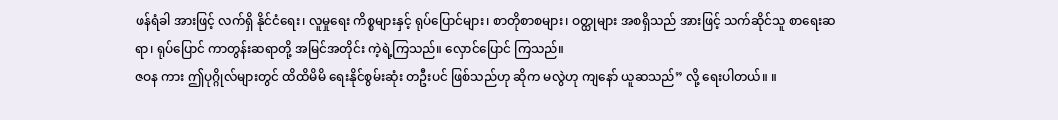ဖန်ရံခါ အားဖြင့် လက်ရှိ နိုင်ငံရေး၊ လူမှုရေး ကိစ္စများနှင့် ရုပ်ပြောင်များ၊ စာတိုစာစများ၊ ဝတ္ထုများ အစရှိသည် အားဖြင့် သက်ဆိုင်သူ စာရေးဆရာ၊ ရုပ်ပြောင် ကာတွန်းဆရာတို့ အမြင်အတိုင်း ကဲ့ရဲ့ကြသည်။ လှောင်ပြောင် ကြသည်။
ဇဝန ကား ဤပုဂ္ဂိုလ်များတွင် ထိထိမိမိ ရေးနိုင်စွမ်းဆုံး တဦးပင် ဖြစ်သည်ဟု ဆိုက မလွဲဟု ကျနော် ယူဆသည်” လို့ ရေးပါတယ်။ ။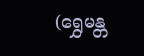(ရွှေမန္တ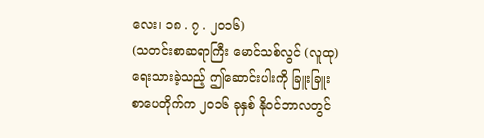လေး၊ ၁၈ . ၇ . ၂၀၁၆)
(သတင်းစာဆရာကြီး မောင်သစ်လွင် (လူထု) ရေးသားခဲ့သည့် ဤဆောင်းပါးကို ခြူးခြူး စာပေတိုက်က ၂၀၁၆ ခုနှစ် နိုဝင်ဘာလတွင်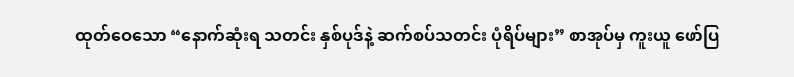ထုတ်ဝေသော “နောက်ဆုံးရ သတင်း နှစ်ပုဒ်နဲ့ ဆက်စပ်သတင်း ပုံရိပ်များ” စာအုပ်မှ ကူးယူ ဖော်ပြ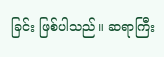ခြင်း ဖြစ်ပါသည်။ ဆရာကြီး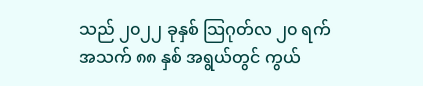သည် ၂၀၂၂ ခုနှစ် သြဂုတ်လ ၂၀ ရက် အသက် ၈၈ နှစ် အရွယ်တွင် ကွယ်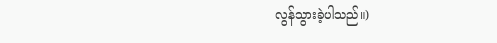လွန်သွားခဲ့ပါသည်။)